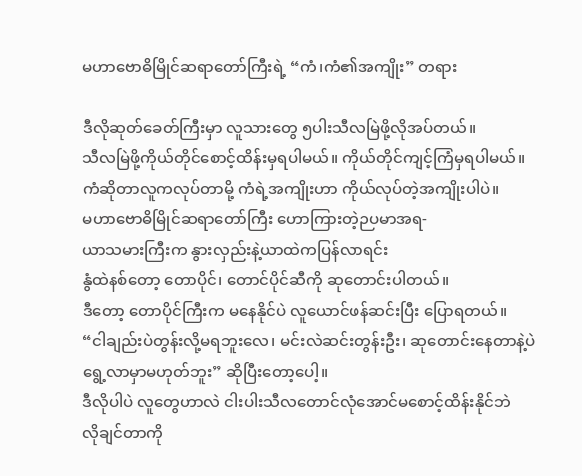မဟာဗောဓိမြိုင်ဆရာတော်ကြီးရဲ့ “ကံ၊ကံ၏အကျိုး” တရား

ဒီလိုဆုတ်ခေတ်ကြီးမှာ လူသားတွေ ၅ပါးသီလမြဲဖို့လိုအပ်တယ်။
သီလမြဲဖို့ကိုယ်တိုင်စောင့်ထိန်းမှရပါမယ်။ ကိုယ်တိုင်ကျင့်ကြံမှရပါမယ်။
ကံဆိုတာလူကလုပ်တာမို့ ကံရဲ့အကျိုးဟာ ကိုယ်လုပ်တဲ့အကျိုးပါပဲ။
မဟာဗောဓိမြိုင်ဆရာတော်ကြီး ဟောကြားတဲ့ဉပမာအရ-
ယာသမားကြီးက နွားလှည်းနဲ့ယာထဲကပြန်လာရင်း
နွံထဲနစ်တော့ တောပိုင်၊ တောင်ပိုင်ဆီကို ဆုတောင်းပါတယ်။
ဒီတော့ တောပိုင်ကြီးက မနေနိုင်ပဲ လူယောင်ဖန်ဆင်းပြီး ပြောရတယ်။
“ငါချည်းပဲတွန်းလို့မရဘူးလေ၊ မင်းလဲဆင်းတွန်းဦး၊ ဆုတောင်းနေတာနဲ့ပဲ
ရွေ့လာမှာမဟုတ်ဘူး” ဆိုပြီးတော့ပေါ့။
ဒီလိုပါပဲ လူတွေဟာလဲ ငါးပါးသီလတောင်လုံအောင်မစောင့်ထိန်းနိုင်ဘဲ
လိုချင်တာကို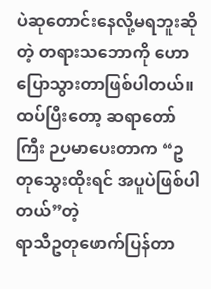ပဲဆုတောင်းနေလို့မရဘူးဆိုတဲ့ တရားသဘောကို ဟောပြောသွားတာဖြစ်ပါတယ်။
ထပ်ပြီးတော့ ဆရာတော်ကြီး ဉပမာပေးတာက “ဥတုသွေးထိုးရင် အပူပဲဖြစ်ပါတယ်”တဲ့
ရာသီဥတုဖောက်ပြန်တာ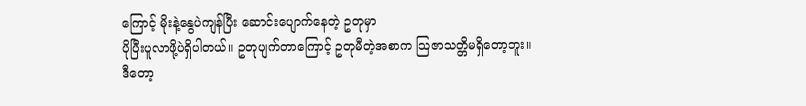ကြောင့် မိုးနဲ့နွေပဲကျန်ပြီး ဆောင်းပျောက်နေတဲ့ ဥတုမှာ
ပိုပြီးပူလာဖို့ပဲရှိပါတယ်။ ဥတုပျက်တာကြောင့် ဥတုမီတဲ့အစာက သြဇာသတ္တိမရှိတော့ဘူး။
ဒီတော့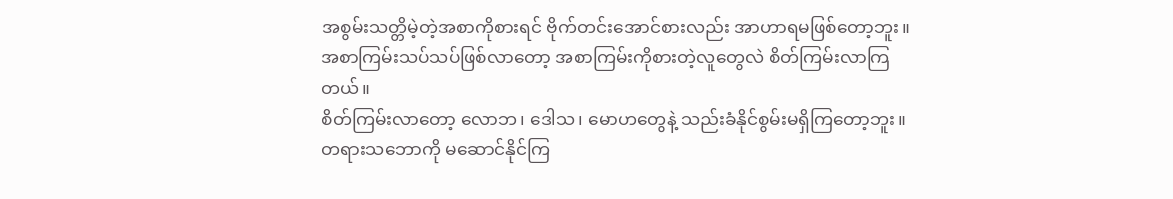အစွမ်းသတ္တိမဲ့တဲ့အစာကိုစားရင် ဗိုက်တင်းအောင်စားလည်း အာဟာရမဖြစ်တော့ဘူး။
အစာကြမ်းသပ်သပ်ဖြစ်လာတော့ အစာကြမ်းကိုစားတဲ့လူတွေလဲ စိတ်ကြမ်းလာကြတယ်။
စိတ်ကြမ်းလာတော့ လောဘ၊ ဒေါသ၊ မောဟတွေနဲ့ သည်းခံနိုင်စွမ်းမရှိကြတော့ဘူး။
တရားသဘောကို မဆောင်နိုင်ကြ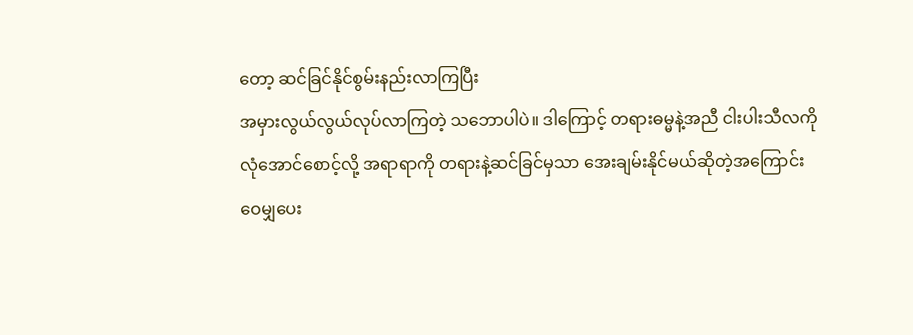တော့ ဆင်ခြင်နိုင်စွမ်းနည်းလာကြပြီး
အမှားလွယ်လွယ်လုပ်လာကြတဲ့ သဘောပါပဲ။ ဒါကြောင့် တရားဓမ္မနဲ့အညီ ငါးပါးသီလကို
လုံအောင်စောင့်လို့ အရာရာကို တရားနဲ့ဆင်ခြင်မှသာ အေးချမ်းနိုင်မယ်ဆိုတဲ့အကြောင်း
ဝေမျှပေး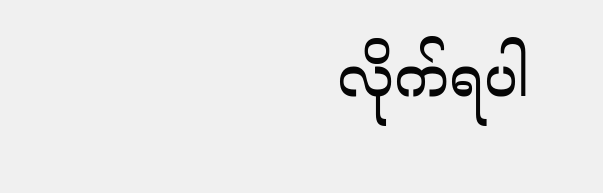လိုက်ရပါ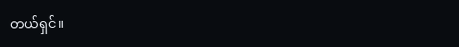တယ်ရှင်။